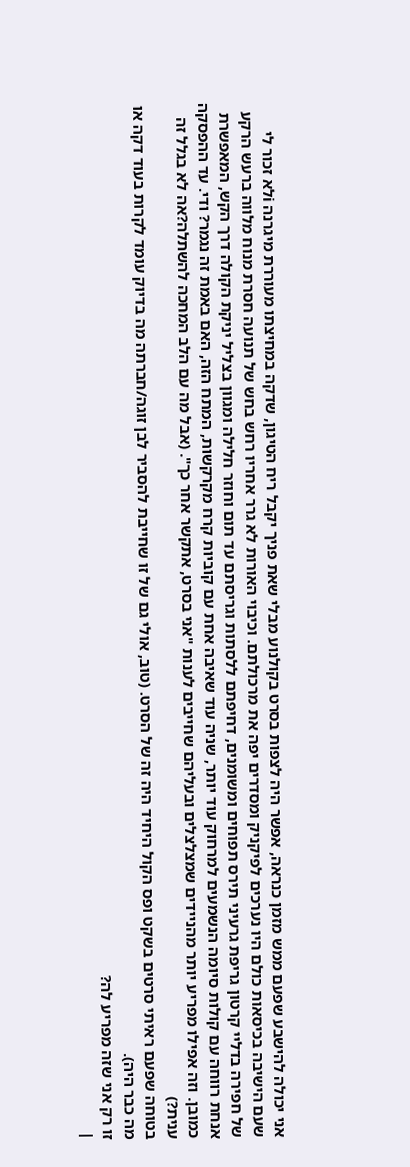אני יכולה להישבע שפעם ממש מזמן כנראה, אפשר היה לצפות בסרט בקולנוע מבלי שאת פניך יקבל ריח הטיגון, שדקה במחיצתו מעוררת מיגרנה iלא זכור לי שעם הישיבה בכיסאות כולם היו נערכים לפיקניק ומסדרים יפה את מרכולתם. וכיבוי האורות לא גרר אחריו רחש בחש של תנועה חסרת מנוח מלווה ברעש הרקע של חפירה בדליי קרטון גריפת גרעיני תירס תפוחים ומשומנים, דחיפתם ללסתות וגריסתם עד תום וחוזר חלילה ומגוון בצליל יניקת הקולה דרך הקש, המאפשרת אנחת רווחה עם קולות סיומה הנשמעים למרחוק עוד יותר, שניה עוד שאיבה אחת עם קוביות קרח מקרקשות, המתח הזה, האם באמת זה נגמר? ודי. עד ההפסקה כמובן. וזה אפילו מפריע יותר מהניידים שמצלצלים ובעליהם שחייבים לענות "אני בסרט, אתקשר אחר כך". (אבל מה עם הלב המחכה להשתלה?אה לא בגלל זה ענית?)
בטוחה שפעם ראיתי סרטים בשקט ופס הקול היחיד היה זה של הסרט. (טוב, אולי גם של זו שחייבת להסביר לבן זוגה/חברתה מה בדיוק עומד לקרות בעוד דקה או מה כבר היה).
זו רק אני שזה מפריע לה?
|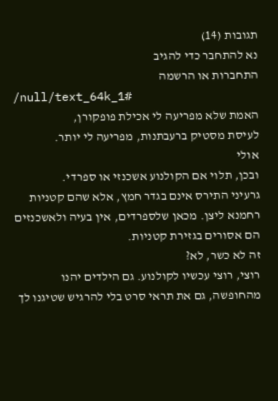תגובות (14)
נא להתחבר כדי להגיב
התחברות או הרשמה
/null/text_64k_1#
האמת שלא מפריעה לי אכילת פופקורן,
לעיסת מסטיק ברעבתנות, מפריעה לי יותר.
אולי
ובכן, תלוי אם הקולנוע אשכנזי או ספרדי.
גרעיני התירס אינם בגדר חמץ, אלא שהם קטניות רחמנא ליצן. מכאן שלספרדים, אין בעיה ולאשכנזים
הם אסורים בגזירת קטניות.
זה לא כשר, לא?
רוצי, רוצי עכשיו לקולנוע. גם הילדים יהנו מהחופשה, גם את תראי סרט בלי להרגיש שטיגנו לך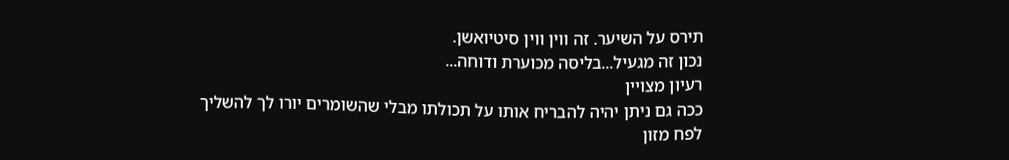תירס על השיער. זה ווין ווין סיטיואשן.
נכון זה מגעיל...בליסה מכוערת ודוחה...
רעיון מצויין
ככה גם ניתן יהיה להבריח אותו על תכולתו מבלי שהשומרים יורו לך להשליך לפח מזון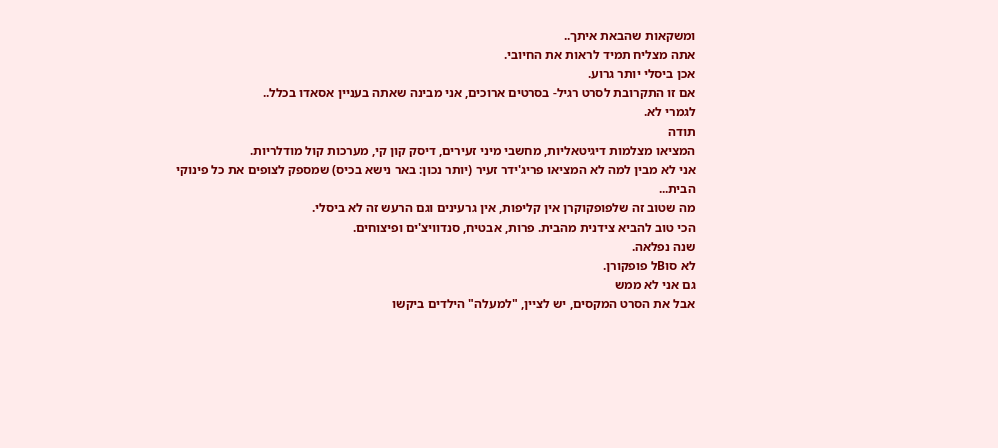ומשקאות שהבאת איתך..
אתה מצליח תמיד לראות את החיובי.
אכן ביסלי יותר גרוע.
אם זו התקרובת לסרט רגיל- בסרטים ארוכים, אני מבינה שאתה בעניין אסאדו בכלל..
לגמרי לא.
תודה
המציאו מצלמות דיגיטאליות, מחשבי מיני זעירים, דיסק קון קי, מערכות קול מודלריות.
אני לא מבין למה לא המציאו פריג'ידר זעיר (יותר נכון: באר נישא בכיס) שמספק לצופים את כל פינוקי הבית...
מה שטוב זה שלפופקוקרן אין קליפות, אין גרעינים וגם הרעש זה לא ביסלי.
הכי טוב להביא צידנית מהבית. פרות, אבטיח, סנדוויצ'ים ופיצוחים.
שנה נפלאה.
לא סוBל פופקורן.
גם אני לא ממש
אבל את הסרט המקסים, יש לציין, "למעלה" הילדים ביקשו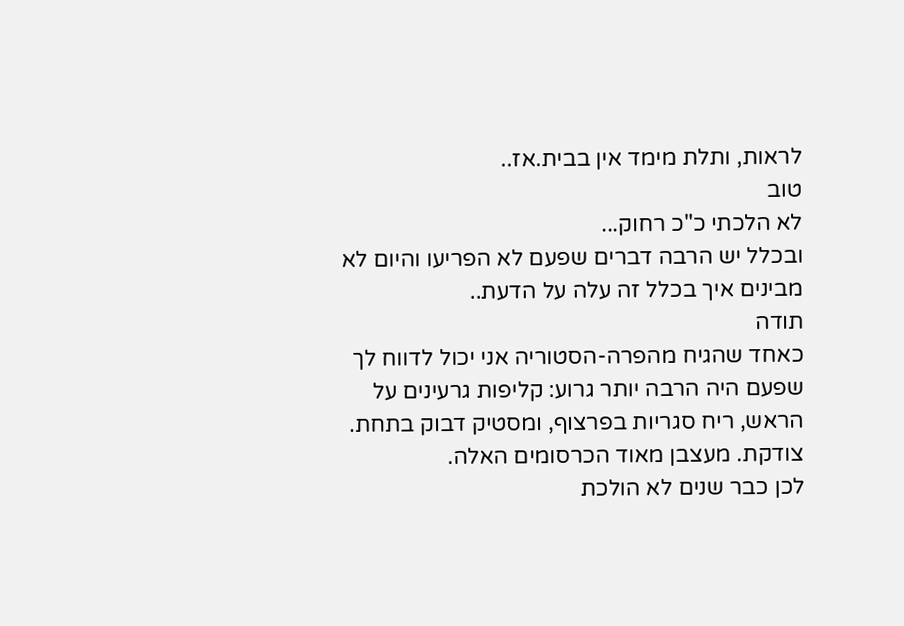לראות, ותלת מימד אין בבית.אז..
טוב
לא הלכתי כ"כ רחוק...
ובכלל יש הרבה דברים שפעם לא הפריעו והיום לא מבינים איך בכלל זה עלה על הדעת..
תודה
כאחד שהגיח מהפרה-הסטוריה אני יכול לדווח לך שפעם היה הרבה יותר גרוע: קליפות גרעינים על הראש, ריח סגריות בפרצוף, ומסטיק דבוק בתחת.
צודקת. מעצבן מאוד הכרסומים האלה.
לכן כבר שנים לא הולכת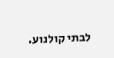לבתי קולנוע.